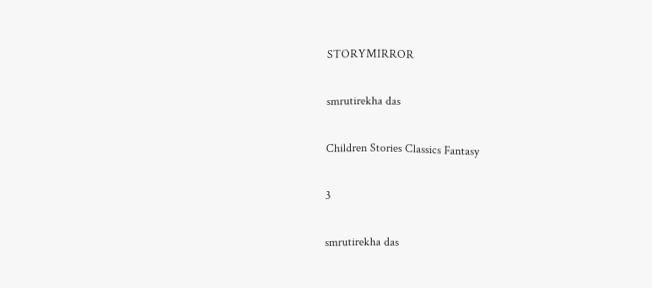STORYMIRROR

smrutirekha das

Children Stories Classics Fantasy

3

smrutirekha das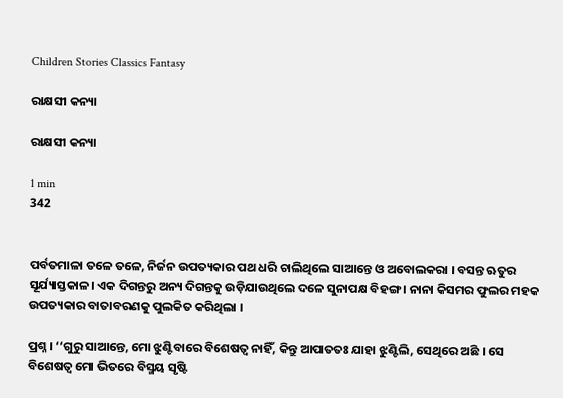Children Stories Classics Fantasy

ରାକ୍ଷସୀ କନ୍ୟା

ରାକ୍ଷସୀ କନ୍ୟା

1 min
342


ପର୍ବତମାଳା ତଳେ ତଳେ, ନିର୍ଜନ ଉପତ୍ୟକାର ପଥ ଧରି ଚାଲିଥିଲେ ସାଆନ୍ତେ ଓ ଅବୋଲକରା । ବସନ୍ତ ଋତୁର ସୂର୍ଯ୍ୟାସ୍ତକାଳ। ଏକ ଦିଗନ୍ତରୁ ଅନ୍ୟ ଦିଗନ୍ତକୁ ଉଡ଼ିଯାଉଥିଲେ ଦଳେ ସୁନାପକ୍ଷ ବିହଙ୍ଗ । ନାନା କିସମର ଫୁଲର ମହକ ଉପତ୍ୟକାର ବାତାବରଣକୁ ପୁଲକିତ କରିଥିଲା ।

ପ୍ରଶ୍ନ । ‘‘ଗୁରୁ ସାଆନ୍ତେ, ମୋ ଝୁଣ୍ଟିବାରେ ବିଶେଷତ୍ୱ ନାହିଁ, କିନ୍ତୁ ଆପାତତଃ ଯାହା ଝୁଣ୍ଟିଲି, ସେଥିରେ ଅଛି । ସେ ବିଶେଷତ୍ୱ ମୋ ଭିତରେ ବିସ୍ମୟ ସୃଷ୍ଟି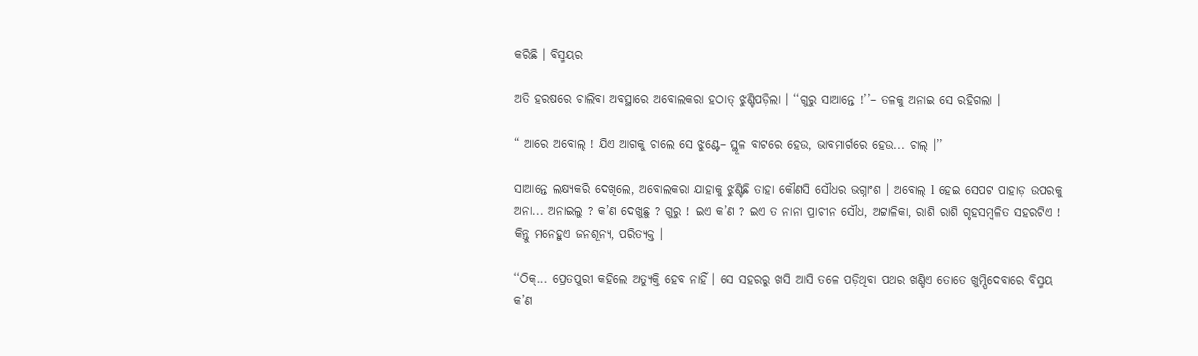କରିଛି । ବିସ୍ମୟର

ଅତି ହରଷରେ ଚାଲିବା ଅବସ୍ଥାରେ ଅବୋଲକରା ହଠାତ୍ ଝୁଣ୍ଟିପଡ଼ିଲା । ‘‘ଗୁରୁ ସାଆନ୍ତେ !’’– ତଳକୁ ଅନାଇ ସେ ରହିଗଲା ।

“ ଆରେ ଅବୋଲ୍ ! ଯିଏ ଆଗକୁ ଚାଲେ ସେ ଝୁଣ୍ଟେ– ସ୍ଥୂଳ ବାଟରେ ହେଉ, ଭାବମାର୍ଗରେ ହେଉ... ଚାଲ୍ ।’’

ସାଆନ୍ତେ ଲକ୍ଷ୍ୟକରି ଦେଖିଲେ, ଅବୋଲକରା ଯାହାକୁ ଝୁଣ୍ଟିଛି ତାହା କୌଣସି ସୌଧର ଭଗ୍ନାଂଶ । ଅବୋଲ୍ l ହେଇ ସେପଟ ପାହାଡ଼ ଉପରକୁ ଅନା... ଅନାଇଲୁ ? କ’ଣ ଦେଖୁଛୁ ? ଗୁରୁ ! ଇଏ କ’ଣ ? ଇଏ ତ ନାନା ପ୍ରାଚୀନ ସୌଧ, ଅଟ୍ଟାଳିକା, ରାଶି ରାଶି ଗୃହସମ୍ବଳିତ ସହରଟିଏ ! କିନ୍ତୁ ମନେହୁଏ ଜନଶୂନ୍ୟ, ପରିତ୍ୟକ୍ତ ।

‘‘ଠିକ୍... ପ୍ରେତପୁରୀ କହିଲେ ଅତ୍ୟୁକ୍ତି ହେବ ନାହିଁ । ସେ ସହରରୁ ଖସି ଆସି ତଳେ ପଡ଼ିଥିବା ପଥର ଖଣ୍ଡିଏ ତୋତେ ଖୁମ୍ପିଦେବାରେ ବିସ୍ମୟ କ’ଣ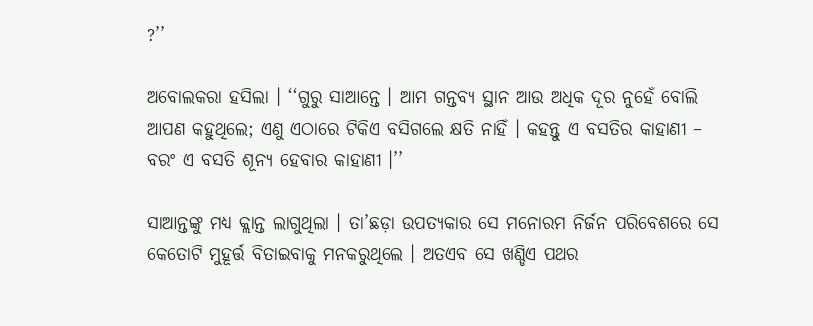?’’

ଅବୋଲକରା ହସିଲା । ‘‘ଗୁରୁ ସାଆନ୍ତେ । ଆମ ଗନ୍ତବ୍ୟ ସ୍ଥାନ ଆଉ ଅଧିକ ଦୂର ନୁହେଁ ବୋଲି ଆପଣ କହୁଥିଲେ; ଏଣୁ ଏଠାରେ ଟିକିଏ ବସିଗଲେ କ୍ଷତି ନାହିଁ । କହନ୍ତୁ ଏ ବସତିର କାହାଣୀ – ବରଂ ଏ ବସତି ଶୂନ୍ୟ ହେବାର କାହାଣୀ ।’’

ସାଆନ୍ତଙ୍କୁ ମଧ୍ୟ କ୍ଲାନ୍ତ ଲାଗୁଥିଲା । ତା’ଛଡ଼ା ଉପତ୍ୟକାର ସେ ମନୋରମ ନିର୍ଜନ ପରିବେଶରେ ସେ କେତୋଟି ମୁହୂର୍ତ୍ତ ବିତାଇବାକୁ ମନକରୁଥିଲେ । ଅତଏବ ସେ ଖଣ୍ଡିଏ ପଥର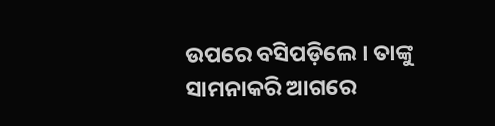ଉପରେ ବସିପଡ଼ିଲେ । ତାଙ୍କୁ ସାମନାକରି ଆଗରେ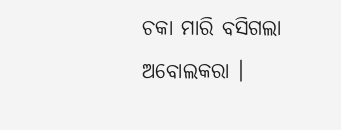ଚକା ମାରି ବସିଗଲା ଅବୋଲକରା ।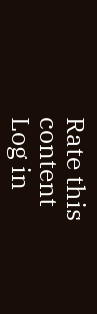Rate this content
Log in